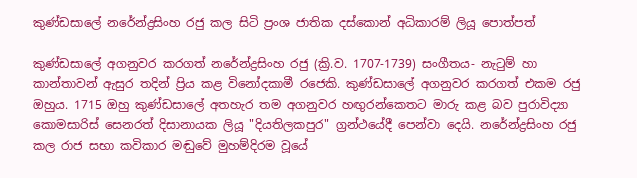කුණ්‌ඩසාලේ නරේන්ද්‍රසිංහ රජු කල සිටි ප්‍රංශ ජාතික දස්‌කොන් අධිකාරම් ලියූ පොත්පත්

කුණ්‌ඩසාලේ අගනුවර කරගත් නරේන්ද්‍රසිංහ රජු (ක්‍රි.ව. 1707-1739) සංගීතය- නැටුම් හා කාන්තාවන් ඇසුර තදින් ප්‍රිය කළ විනෝදකාමී රජෙකි. කුණ්‌ඩසාලේ අගනුවර කරගත් එකම රජු ඔහුය. 1715 ඔහු කුණ්‌ඩසාලේ අතහැර තම අගනුවර හඟුරන්කෙතට මාරු කළ බව පුරාවිද්‍යා කොමසාරිස්‌ සෙනරත් දිසානායක ලියූ "දියතිලකපුර" ග්‍රන්ථයේදී පෙන්වා දෙයි. නරේන්ද්‍රසිංහ රජු කල රාජ සභා කවිකාර මඬුවේ මුහම්දිරම වූයේ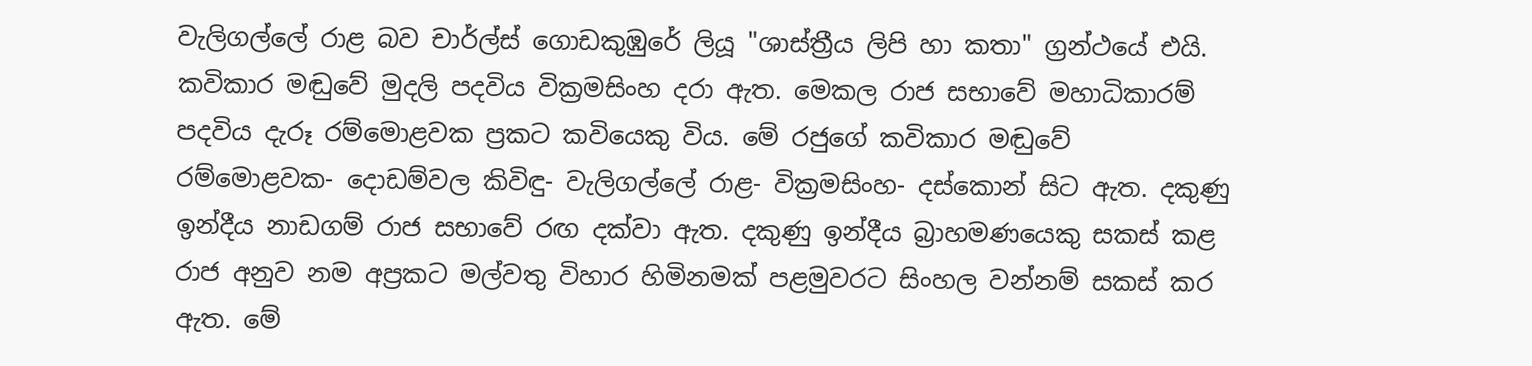වැලිගල්ලේ රාළ බව චාර්ල්ස්‌ ගොඩකුඹුරේ ලියූ "ශාස්‌ත්‍රීය ලිපි හා කතා" ග්‍රන්ථයේ එයි. කවිකාර මඬුවේ මුදලි පදවිය වික්‍රමසිංහ දරා ඇත. මෙකල රාජ සභාවේ මහාධිකාරම් පදවිය දැරූ රම්මොළවක ප්‍රකට කවියෙකු විය. මේ රජුගේ කවිකාර මඬුවේ රම්මොළවක- දොඩම්වල කිවිඳු- වැලිගල්ලේ රාළ- වික්‍රමසිංහ- දස්‌කොන් සිට ඇත. දකුණු ඉන්දීය නාඩගම් රාජ සභාවේ රඟ දක්‌වා ඇත. දකුණු ඉන්දීය බ්‍රාහමණයෙකු සකස්‌ කළ රාජ අනුව නම අප්‍රකට මල්වතු විහාර හිමිනමක්‌ පළමුවරට සිංහල වන්නම් සකස්‌ කර ඇත. මේ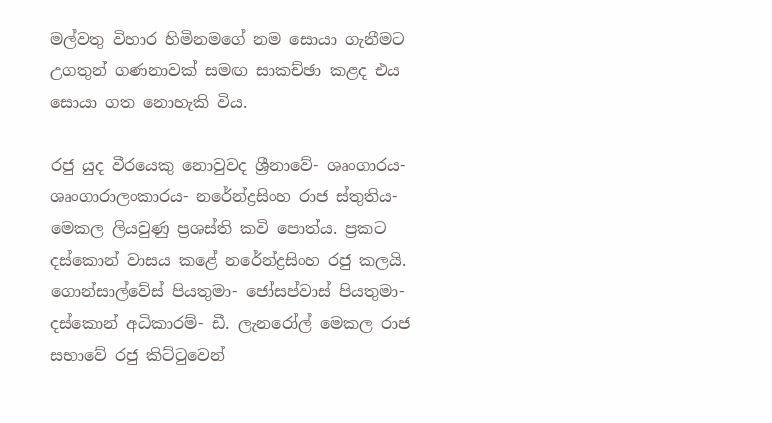මල්වතු විහාර හිමිනමගේ නම සොයා ගැනීමට උගතුන් ගණනාවක්‌ සමඟ සාකච්ඡා කළද එය සොයා ගත නොහැකි විය.

රජු යුද වීරයෙකු නොවුවද ශ්‍රීනාවේ- ශෘංගාරය- ශෘංගාරාලංකාරය- නරේන්ද්‍රසිංහ රාජ ස්‌තුතිය- මෙකල ලියවුණු ප්‍රශස්‌ති කවි පොත්ය. ප්‍රකට දස්‌කොන් වාසය කළේ නරේන්ද්‍රසිංහ රජු කලයි. ගොන්සාල්වේස්‌ පියතුමා- ජෝසප්වාස්‌ පියතුමා- දස්‌කොන් අධිකාරම්- ඩී. ලැනරෝල් මෙකල රාජ සභාවේ රජු කිට්‌ටුවෙන්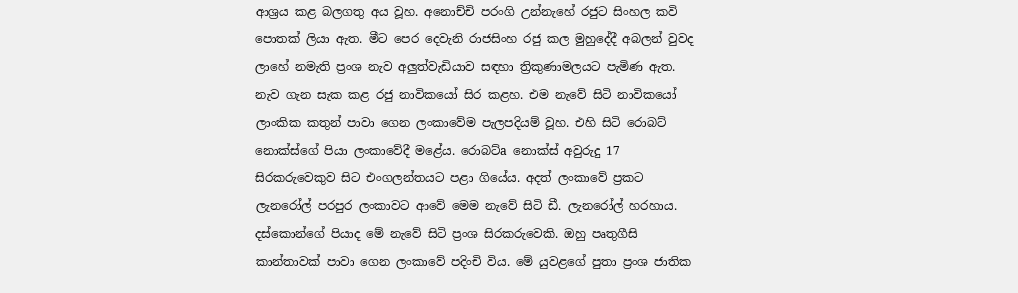ආශ්‍රය කළ බලගතු අය වූහ. අනොච්චි පරංගි උන්නැහේ රජුට සිංහල කවි පොතක්‌ ලියා ඇත. මීට පෙර දෙවැනි රාජසිංහ රජු කල මුහුදේදී අබලන් වුවද ලාහේ නමැති ප්‍රංශ නැව අලුත්වැඩියාව සඳහා ත්‍රිකුණාමලයට පැමිණ ඇත. නැව ගැන සැක කළ රජු නාවිකයෝ සිර කළහ. එම නැවේ සිටි නාවිකයෝ ලාංකික කතුන් පාවා ගෙන ලංකාවේම පැලපදියම් වූහ. එහි සිටි රොබට්‌ නොක්‌ස්‌ගේ පියා ලංකාවේදී මළේය. රොබට්‌a නොක්‌ස්‌ අවුරුදු 17 සිරකරුවෙකුව සිට එංගලන්තයට පළා ගියේය. අදත් ලංකාවේ ප්‍රකට ලැනරෝල් පරපුර ලංකාවට ආවේ මෙම නැවේ සිටි ඩී. ලැනරෝල් හරහාය. දස්‌කොන්ගේ පියාද මේ නැවේ සිටි ප්‍රංශ සිරකරුවෙකි. ඔහු පෘතුගීසි කාන්තාවක්‌ පාවා ගෙන ලංකාවේ පදිංචි විය. මේ යුවළගේ පුතා ප්‍රංශ ජාතික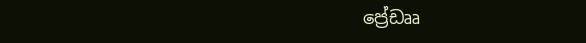ප්‍රේඩෲ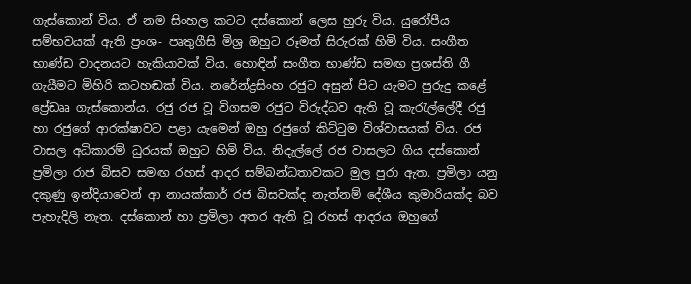ගැස්‌කොන් විය. ඒ නම සිංහල කටට දස්‌කොන් ලෙස හුරු විය. යුරෝපීය සම්භවයක්‌ ඇති ප්‍රංශ- පෘතුගීසි මිශ්‍ර ඔහුට රූමත් සිරුරක්‌ හිමි විය. සංගීත භාණ්‌ඩ වාදනයට හැකියාවක්‌ විය. හොඳින් සංගීත භාණ්‌ඩ සමඟ ප්‍රශස්‌ති ගී ගැයීමට මිහිරි කටහඬක්‌ විය. නරේන්ද්‍රසිංහ රජුට අසුන් පිට යැමට පුරුදු කළේ ප්‍රේඩෲ ගැස්‌කොන්ය. රජු රජ වූ විගසම රජුට විරුද්ධව ඇති වූ කැරැල්ලේදී රජු හා රජුගේ ආරක්‌ෂාවට පළා යැමෙන් ඔහු රජුගේ කිට්‌ටුම විශ්වාසයක්‌ විය. රජ වාසල අධිකාරම් ධුරයක්‌ ඔහුට හිමි විය. නිදැල්ලේ රජ වාසලට ගිය දස්‌කොන් ප්‍රමිලා රාජ බිසව සමඟ රහස්‌ ආදර සම්බන්ධතාවකට මුල පුරා ඇත. ප්‍රමිලා යනු දකුණු ඉන්දියාවෙන් ආ නායක්‌කාර් රජ බිසවක්‌ද නැත්නම් දේශීය කුමාරියක්‌ද බව පැහැදිලි නැත. දස්‌කොන් හා ප්‍රමිලා අතර ඇති වූ රහස්‌ ආදරය ඔහුගේ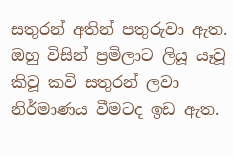සතුරන් අතින් පතුරුවා ඇත. ඔහු විසින් ප්‍රමිලාට ලියූ යෑවූ කිවූ කවි සතුරන් ලවා නිර්මාණය වීමටද ඉඩ ඇත.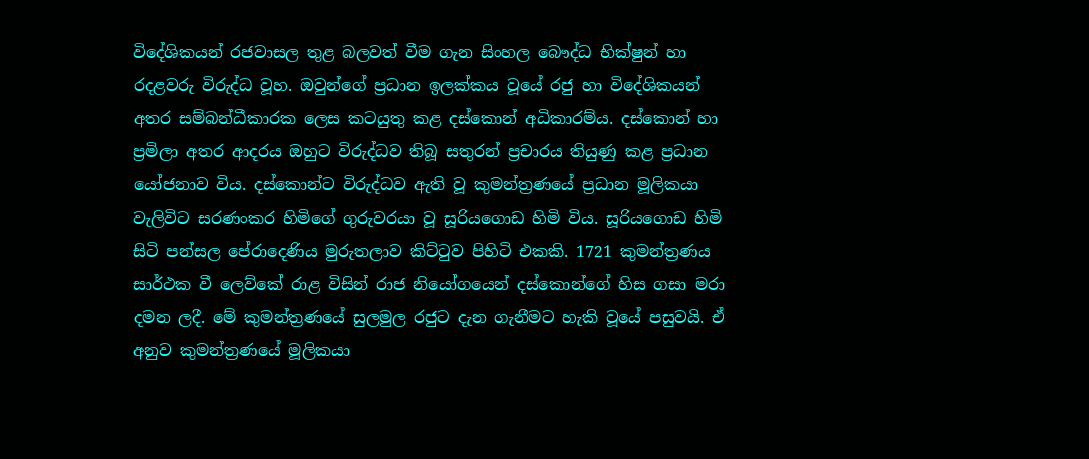විදේශිකයන් රජවාසල තුළ බලවත් වීම ගැන සිංහල බෞද්ධ භික්‌ෂුන් හා රදළවරු විරුද්ධ වූහ. ඔවුන්ගේ ප්‍රධාන ඉලක්‌කය වූයේ රජු හා විදේශිකයන් අතර සම්බන්ධීකාරක ලෙස කටයුතු කළ දස්‌කොන් අධිකාරම්ය. දස්‌කොන් හා ප්‍රමිලා අතර ආදරය ඔහුට විරුද්ධව තිබූ සතුරන් ප්‍රචාරය තියුණු කළ ප්‍රධාන යෝජනාව විය. දස්‌කොන්ට විරුද්ධව ඇති වූ කුමන්ත්‍රණයේ ප්‍රධාන මූලිකයා වැලිවිට සරණංකර හිමිගේ ගුරුවරයා වූ සූරියගොඩ හිමි විය. සූරියගොඩ හිමි සිටි පන්සල පේරාදෙණිය මුරුතලාව කිට්‌ටුව පිහිටි එකකි. 1721 කුමන්ත්‍රණය සාර්ථක වී ලෙව්කේ රාළ විසින් රාජ නියෝගයෙන් දස්‌කොන්ගේ හිස ගසා මරා දමන ලදී. මේ කුමන්ත්‍රණයේ සුලමුල රජුට දැන ගැනීමට හැකි වූයේ පසුවයි. ඒ අනුව කුමන්ත්‍රණයේ මූලිකයා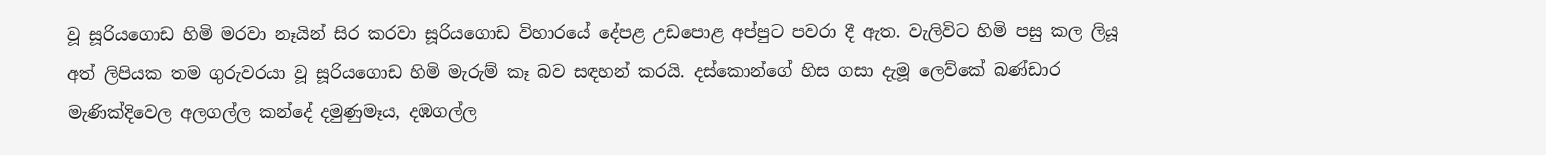වූ සූරියගොඩ හිමි මරවා නෑයින් සිර කරවා සූරියගොඩ විහාරයේ දේපළ උඩපොළ අප්පුට පවරා දී ඇත. වැලිවිට හිමි පසු කල ලියූ අත් ලිපියක තම ගුරුවරයා වූ සූරියගොඩ හිමි මැරුම් කෑ බව සඳහන් කරයි. දස්‌කොන්ගේ හිස ගසා දැමූ ලෙව්කේ බණ්‌ඩාර මැණික්‌දිවෙල අලගල්ල කන්දේ දමුණුමෑය, දඹගල්ල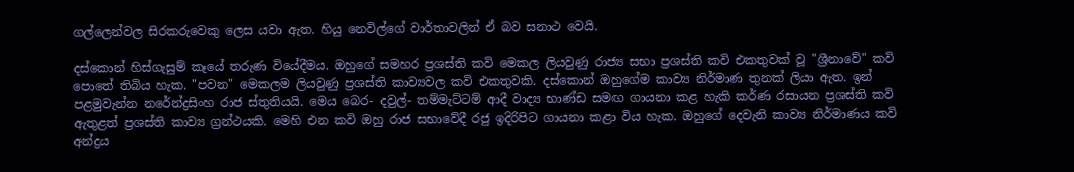ගල්ලෙන්වල සිරකරුවෙකු ලෙස යවා ඇත. හියු නෙවිල්ගේ වාර්තාවලින් ඒ බව සනාථ වෙයි.

දස්‌කොන් හිස්‌ගැසුම් කෑයේ තරුණ වියේදීමය. ඔහුගේ සමහර ප්‍රශස්‌ති කවි මෙකල ලියවුණු රාජ්‍ය සභා ප්‍රශස්‌ති කවි එකතුවක්‌ වූ "ශ්‍රීනාවේ" කවි පොතේ තිබිය හැක. "පවන" මෙකලම ලියවුණු ප්‍රශස්‌ති කාව්‍යවල කවි එකතුවකි. දස්‌කොන් ඔහුගේම කාව්‍ය නිර්මාණ තුනක්‌ ලියා ඇත. ඉන් පළමුවැන්න නරේන්ද්‍රසිංහ රාජ ස්‌තුතියයි. මෙය බෙර- දවුල්- තම්මැට්‌ටම් ආදී වාද්‍ය භාණ්‌ඩ සමඟ ගායනා කළ හැකි කර්ණ රසායන ප්‍රශස්‌ති කවි ඇතුළත් ප්‍රශස්‌ති කාව්‍ය ග්‍රන්ථයකි. මෙහි එන කවි ඔහු රාජ සභාවේදී රජු ඉදිරිපිට ගායනා කළා විය හැක. ඔහුගේ දෙවැනි කාව්‍ය නිර්මාණය කවි අන්ද්‍රය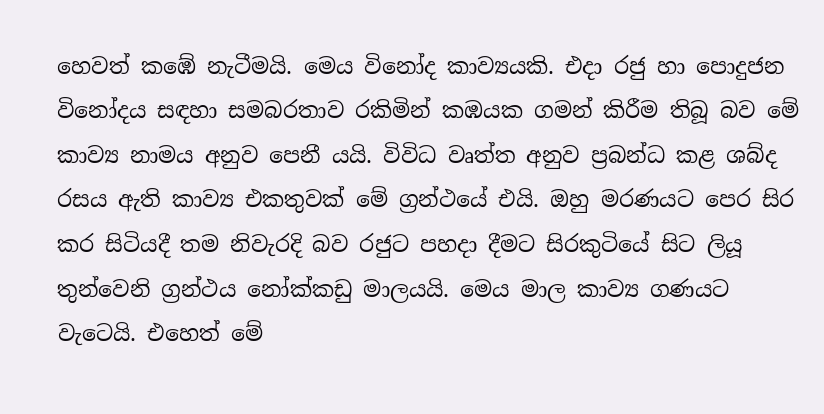හෙවත් කඹේ නැටීමයි. මෙය විනෝද කාව්‍යයකි. එදා රජු හා පොදුජන විනෝදය සඳහා සමබරතාව රකිමින් කඹයක ගමන් කිරීම තිබූ බව මේ කාව්‍ය නාමය අනුව පෙනී යයි. විවිධ වෘත්ත අනුව ප්‍රබන්ධ කළ ශබ්ද රසය ඇති කාව්‍ය එකතුවක්‌ මේ ග්‍රන්ථයේ එයි. ඔහු මරණයට පෙර සිර කර සිටියදී තම නිවැරදි බව රජුට පහදා දීමට සිරකුටියේ සිට ලියූ තුන්වෙනි ග්‍රන්ථය නෝක්‌කඩු මාලයයි. මෙය මාල කාව්‍ය ගණයට වැටෙයි. එහෙත් මේ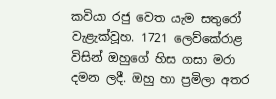කවියා රජු වෙත යැම සතුරෝ වැළැක්‌වූහ. 1721 ලෙව්කේරාළ විසින් ඔහුගේ හිස ගසා මරා දමන ලදී. ඔහු හා ප්‍රමිලා අතර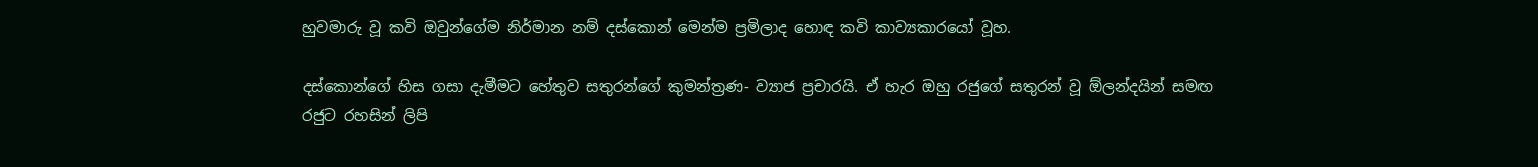හුවමාරු වූ කවි ඔවුන්ගේම නිර්මාන නම් දස්‌කොන් මෙන්ම ප්‍රමිලාද හොඳ කවි කාව්‍යකාරයෝ වූහ.

දස්‌කොන්ගේ හිස ගසා දැමීමට හේතුව සතුරන්ගේ කුමන්ත්‍රණ- ව්‍යාජ ප්‍රචාරයි. ඒ හැර ඔහු රජුගේ සතුරන් වූ ඕලන්දයින් සමඟ රජුට රහසින් ලිපි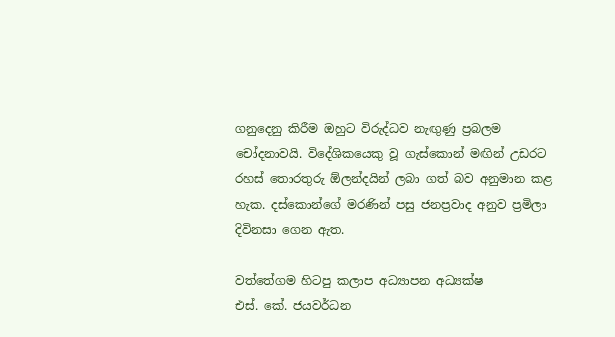ගනුදෙනු කිරීම ඔහුට විරුද්ධව නැඟුණු ප්‍රබලම චෝදනාවයි. විදේශිකයෙකු වූ ගැස්‌කොන් මඟින් උඩරට රහස්‌ තොරතුරු ඕලන්දයින් ලබා ගත් බව අනුමාන කළ හැක. දස්‌කොන්ගේ මරණින් පසු ජනප්‍රවාද අනුව ප්‍රමිලා දිවිනසා ගෙන ඇත.

වත්තේගම හිටපු කලාප අධ්‍යාපන අධ්‍යක්‌ෂ
එස්‌. කේ. ජයවර්ධන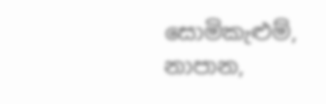සොමිකැළුම්, නාපාන,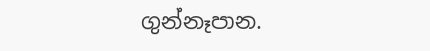ගුන්නෑපාන.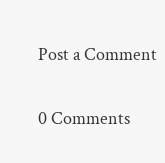Post a Comment

0 Comments